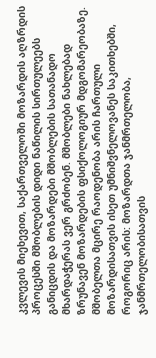კვლევის მიეხევით, საქართველოში მოზარდის აღზრდის პროცესში მშობლების დიდი ნაწილის სირთულეებს განიცდის და მოზარდები მშობლების სათანადო მხარდაჭერას ვერ გრძობენ. მშობლები ნახლებად ზრუნავენ მოზარდების ფსიქოლოგიურ მდგომარეობაზე.
მშობელთა მცირე რაოდენობა არის ჩართული მოზარდისათვის ისეთ უმნიშვნელოვანეს საკითხებში, როგორიც არის: მოზარდთა ჯანმრთელობა, ჯანმრთელობისათვის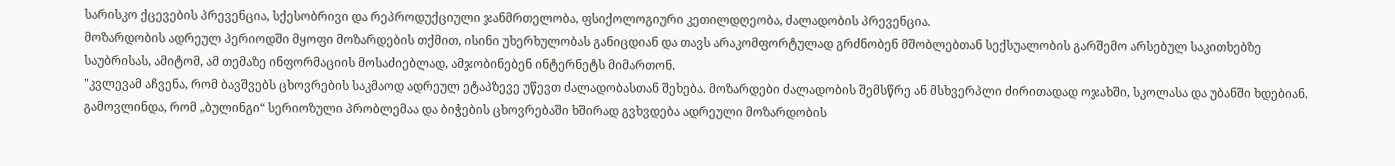სარისკო ქცევების პრევენცია, სქესობრივი და რეპროდუქციული ჯანმრთელობა, ფსიქოლოგიური კეთილდღეობა, ძალადობის პრევენცია.
მოზარდობის ადრეულ პერიოდში მყოფი მოზარდების თქმით, ისინი უხერხულობას განიცდიან და თავს არაკომფორტულად გრძნობენ მშობლებთან სექსუალობის გარშემო არსებულ საკითხებზე საუბრისას, ამიტომ, ამ თემაზე ინფორმაციის მოსაძიებლად, ამჯობინებენ ინტერნეტს მიმართონ.
"კვლევამ აჩვენა, რომ ბავშვებს ცხოვრების საკმაოდ ადრეულ ეტაპზევე უწევთ ძალადობასთან შეხება. მოზარდები ძალადობის შემსწრე ან მსხვერპლი ძირითადად ოჯახში, სკოლასა და უბანში ხდებიან. გამოვლინდა, რომ „ბულინგი“ სერიოზული პრობლემაა და ბიჭების ცხოვრებაში ხშირად გვხვდება ადრეული მოზარდობის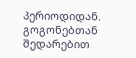პერიოდიდან. გოგონებთან შედარებით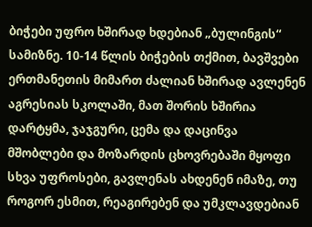ბიჭები უფრო ხშირად ხდებიან „ბულინგის“ სამიზნე. 10-14 წლის ბიჭების თქმით, ბავშვები ერთმანეთის მიმართ ძალიან ხშირად ავლენენ აგრესიას სკოლაში, მათ შორის ხშირია დარტყმა, ჯაჯგური, ცემა და დაცინვა
მშობლები და მოზარდის ცხოვრებაში მყოფი სხვა უფროსები, გავლენას ახდენენ იმაზე, თუ როგორ ესმით, რეაგირებენ და უმკლავდებიან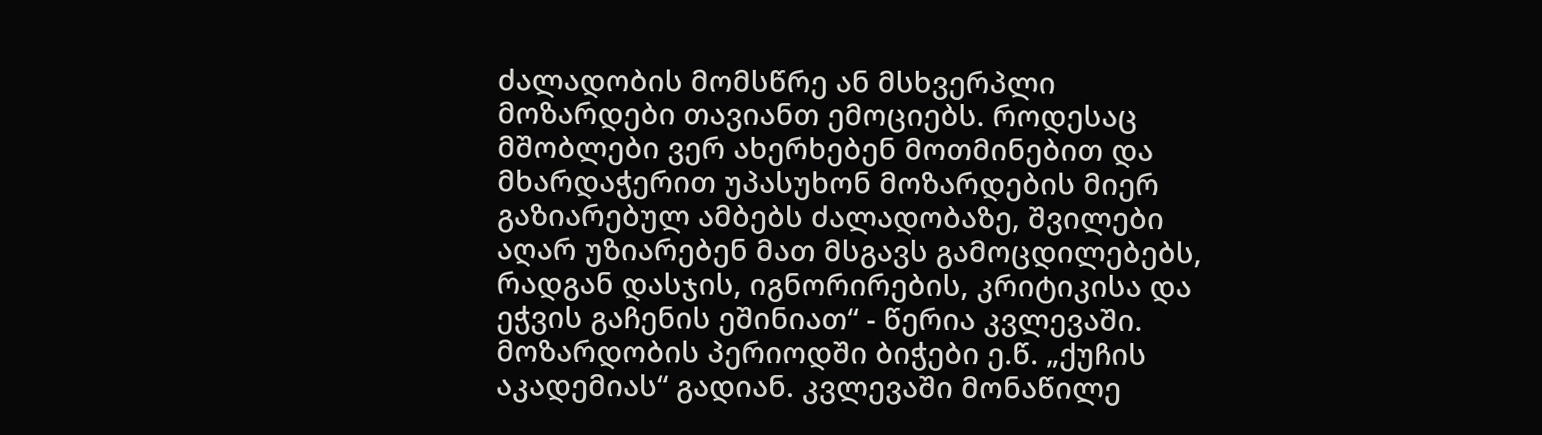ძალადობის მომსწრე ან მსხვერპლი მოზარდები თავიანთ ემოციებს. როდესაც მშობლები ვერ ახერხებენ მოთმინებით და მხარდაჭერით უპასუხონ მოზარდების მიერ გაზიარებულ ამბებს ძალადობაზე, შვილები აღარ უზიარებენ მათ მსგავს გამოცდილებებს, რადგან დასჯის, იგნორირების, კრიტიკისა და ეჭვის გაჩენის ეშინიათ“ - წერია კვლევაში.
მოზარდობის პერიოდში ბიჭები ე.წ. „ქუჩის აკადემიას“ გადიან. კვლევაში მონაწილე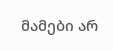მამები არ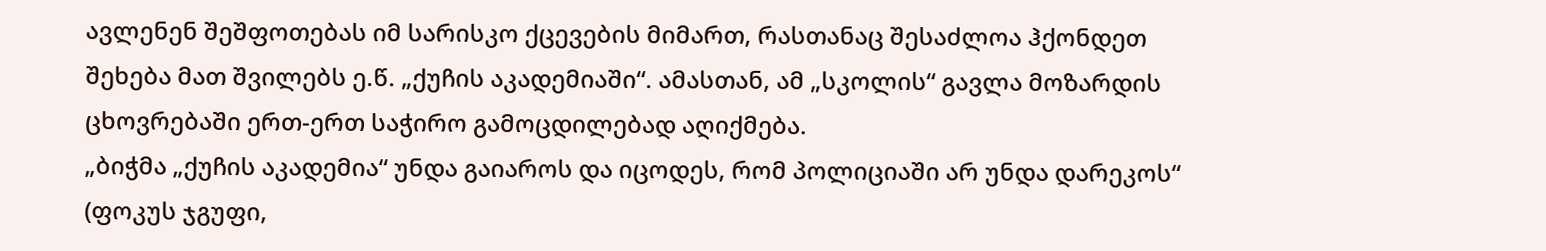ავლენენ შეშფოთებას იმ სარისკო ქცევების მიმართ, რასთანაც შესაძლოა ჰქონდეთ შეხება მათ შვილებს ე.წ. „ქუჩის აკადემიაში“. ამასთან, ამ „სკოლის“ გავლა მოზარდის ცხოვრებაში ერთ-ერთ საჭირო გამოცდილებად აღიქმება.
„ბიჭმა „ქუჩის აკადემია“ უნდა გაიაროს და იცოდეს, რომ პოლიციაში არ უნდა დარეკოს“ (ფოკუს ჯგუფი,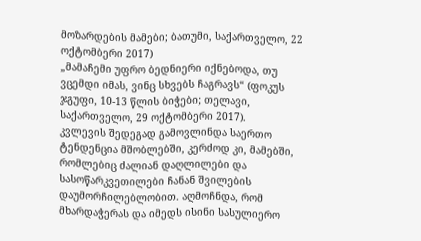მოზარდების მამები; ბათუმი, საქართველო, 22 ოქტომბერი 2017)
„მამაჩემი უფრო ბედნიერი იქნებოდა, თუ ვცემდი იმას, ვინც სხვებს ჩაგრავს“ (ფოკუს ჯგუფი, 10-13 წლის ბიჭები; თელავი, საქართველო, 29 ოქტომბერი 2017).
კვლევის შედეგად გამოვლინდა საერთო ტენდენცია მშობლებში, კერძოდ კი, მამებში, რომლებიც ძალიან დაღლილები და სასოწარკვეთილები ჩანან შვილების დაუმორჩილებლობით. აღმოჩნდა, რომ მხარდაჭერას და იმედს ისინი სასულიერო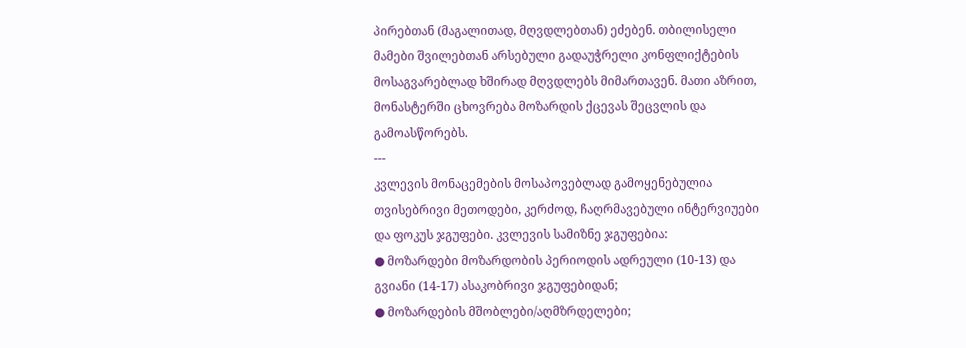პირებთან (მაგალითად, მღვდლებთან) ეძებენ. თბილისელი მამები შვილებთან არსებული გადაუჭრელი კონფლიქტების მოსაგვარებლად ხშირად მღვდლებს მიმართავენ. მათი აზრით, მონასტერში ცხოვრება მოზარდის ქცევას შეცვლის და გამოასწორებს.
---
კვლევის მონაცემების მოსაპოვებლად გამოყენებულია თვისებრივი მეთოდები, კერძოდ, ჩაღრმავებული ინტერვიუები და ფოკუს ჯგუფები. კვლევის სამიზნე ჯგუფებია:
● მოზარდები მოზარდობის პერიოდის ადრეული (10-13) და გვიანი (14-17) ასაკობრივი ჯგუფებიდან;
● მოზარდების მშობლები/აღმზრდელები;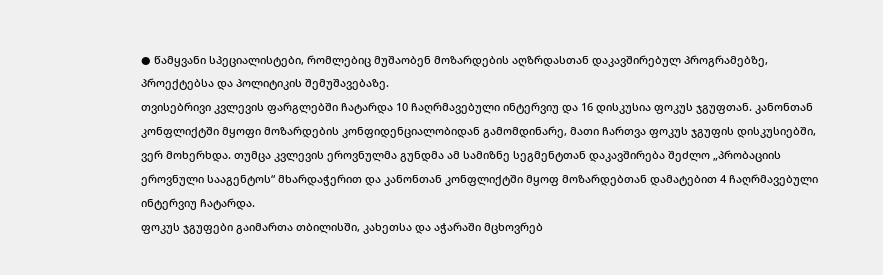● წამყვანი სპეციალისტები, რომლებიც მუშაობენ მოზარდების აღზრდასთან დაკავშირებულ პროგრამებზე, პროექტებსა და პოლიტიკის შემუშავებაზე.
თვისებრივი კვლევის ფარგლებში ჩატარდა 10 ჩაღრმავებული ინტერვიუ და 16 დისკუსია ფოკუს ჯგუფთან. კანონთან კონფლიქტში მყოფი მოზარდების კონფიდენციალობიდან გამომდინარე, მათი ჩართვა ფოკუს ჯგუფის დისკუსიებში, ვერ მოხერხდა. თუმცა კვლევის ეროვნულმა გუნდმა ამ სამიზნე სეგმენტთან დაკავშირება შეძლო „პრობაციის ეროვნული სააგენტოს“ მხარდაჭერით და კანონთან კონფლიქტში მყოფ მოზარდებთან დამატებით 4 ჩაღრმავებული ინტერვიუ ჩატარდა.
ფოკუს ჯგუფები გაიმართა თბილისში, კახეთსა და აჭარაში მცხოვრებ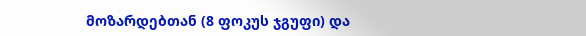მოზარდებთან (8 ფოკუს ჯგუფი) და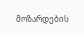მოზარდების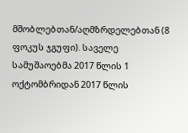მშობლებთან/აღმზრდელებთან (8 ფოკუს ჯგუფი). საველე სამუშაოებმა 2017 წლის 1 ოქტომბრიდან 2017 წლის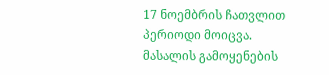17 ნოემბრის ჩათვლით პერიოდი მოიცვა.
მასალის გამოყენების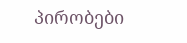პირობები